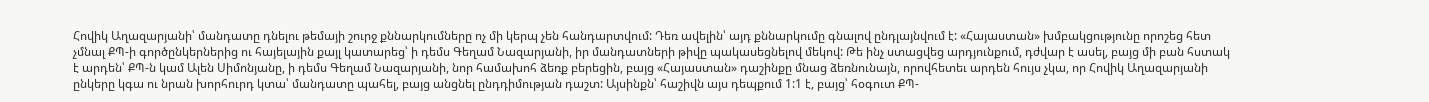Հովիկ Աղազարյանի՝ մանդատը դնելու թեմայի շուրջ քննարկումները ոչ մի կերպ չեն հանդարտվում: Դեռ ավելին՝ այդ քննարկումը գնալով ընդլայնվում է: «Հայաստան» խմբակցությունը որոշեց հետ չմնալ ՔՊ-ի գործընկերներից ու հայելային քայլ կատարեց՝ ի դեմս Գեղամ Նազարյանի, իր մանդատների թիվը պակասեցնելով մեկով: Թե ինչ ստացվեց արդյունքում, դժվար է ասել, բայց մի բան հստակ է արդեն՝ ՔՊ-ն կամ Ալեն Սիմոնյանը, ի դեմս Գեղամ Նազարյանի, նոր համախոհ ձեռք բերեցին, բայց «Հայաստան» դաշինքը մնաց ձեռնունայն, որովհետեւ արդեն հույս չկա, որ Հովիկ Աղազարյանի ընկերը կգա ու նրան խորհուրդ կտա՝ մանդատը պահել, բայց անցնել ընդդիմության դաշտ: Այսինքն՝ հաշիվն այս դեպքում 1:1 է, բայց՝ հօգուտ ՔՊ-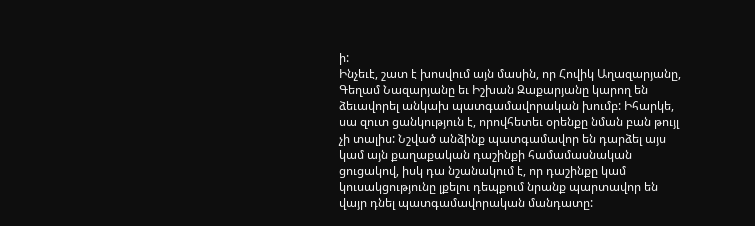ի:
Ինչեւէ, շատ է խոսվում այն մասին, որ Հովիկ Աղազարյանը, Գեղամ Նազարյանը եւ Իշխան Զաքարյանը կարող են ձեւավորել անկախ պատգամավորական խումբ: Իհարկե, սա զուտ ցանկություն է, որովհետեւ օրենքը նման բան թույլ չի տալիս: Նշված անձինք պատգամավոր են դարձել այս կամ այն քաղաքական դաշինքի համամասնական ցուցակով, իսկ դա նշանակում է, որ դաշինքը կամ կուսակցությունը լքելու դեպքում նրանք պարտավոր են վայր դնել պատգամավորական մանդատը: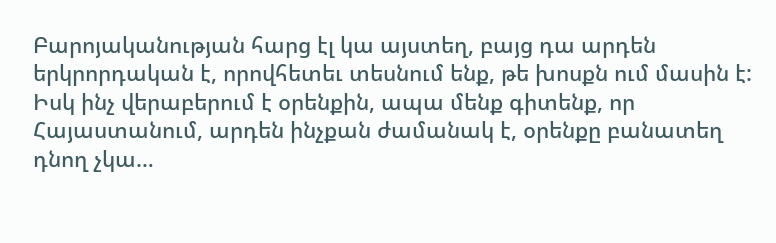Բարոյականության հարց էլ կա այստեղ, բայց դա արդեն երկրորդական է, որովհետեւ տեսնում ենք, թե խոսքն ում մասին է: Իսկ ինչ վերաբերում է օրենքին, ապա մենք գիտենք, որ Հայաստանում, արդեն ինչքան ժամանակ է, օրենքը բանատեղ դնող չկա…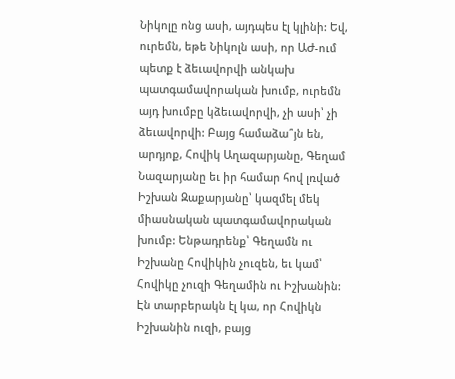Նիկոլը ոնց ասի, այդպես էլ կլինի: Եվ, ուրեմն, եթե Նիկոլն ասի, որ ԱԺ-ում պետք է ձեւավորվի անկախ պատգամավորական խումբ, ուրեմն այդ խումբը կձեւավորվի, չի ասի՝ չի ձեւավորվի: Բայց համաձա՞յն են, արդյոք, Հովիկ Աղազարյանը, Գեղամ Նազարյանը եւ իր համար հով լռված Իշխան Զաքարյանը՝ կազմել մեկ միասնական պատգամավորական խումբ: Ենթադրենք՝ Գեղամն ու Իշխանը Հովիկին չուզեն, եւ կամ՝ Հովիկը չուզի Գեղամին ու Իշխանին: Էն տարբերակն էլ կա, որ Հովիկն Իշխանին ուզի, բայց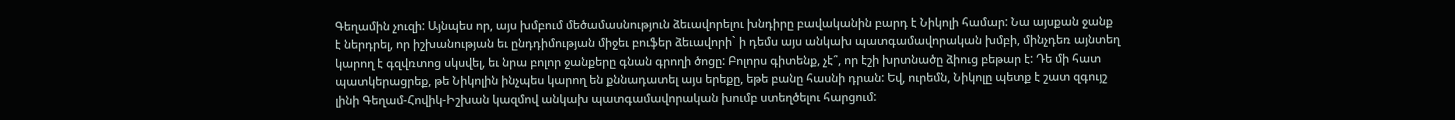Գեղամին չուզի: Այնպես որ, այս խմբում մեծամասնություն ձեւավորելու խնդիրը բավականին բարդ է Նիկոլի համար: Նա այսքան ջանք է ներդրել, որ իշխանության եւ ընդդիմության միջեւ բուֆեր ձեւավորի` ի դեմս այս անկախ պատգամավորական խմբի, մինչդեռ այնտեղ կարող է գզվռտոց սկսվել, եւ նրա բոլոր ջանքերը գնան գրողի ծոցը: Բոլորս գիտենք, չէ՞, որ էշի խրտնածը ձիուց բեթար է: Դե մի հատ պատկերացրեք, թե Նիկոլին ինչպես կարող են քննադատել այս երեքը, եթե բանը հասնի դրան: Եվ, ուրեմն, Նիկոլը պետք է շատ զգույշ լինի Գեղամ-Հովիկ-Իշխան կազմով անկախ պատգամավորական խումբ ստեղծելու հարցում: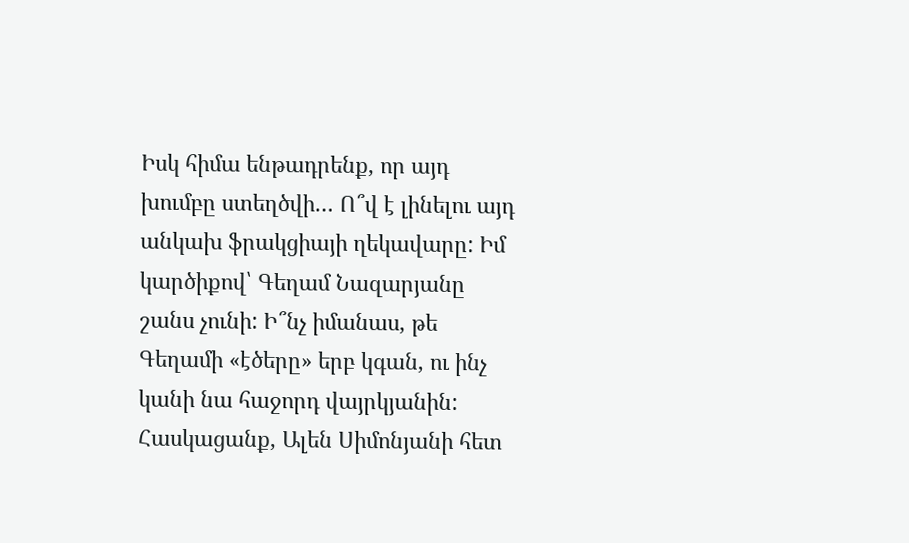Իսկ հիմա ենթադրենք, որ այդ խումբը ստեղծվի… Ո՞վ է լինելու այդ անկախ ֆրակցիայի ղեկավարը: Իմ կարծիքով՝ Գեղամ Նազարյանը շանս չունի: Ի՞նչ իմանաս, թե Գեղամի «էծերը» երբ կգան, ու ինչ կանի նա հաջորդ վայրկյանին: Հասկացանք, Ալեն Սիմոնյանի հետ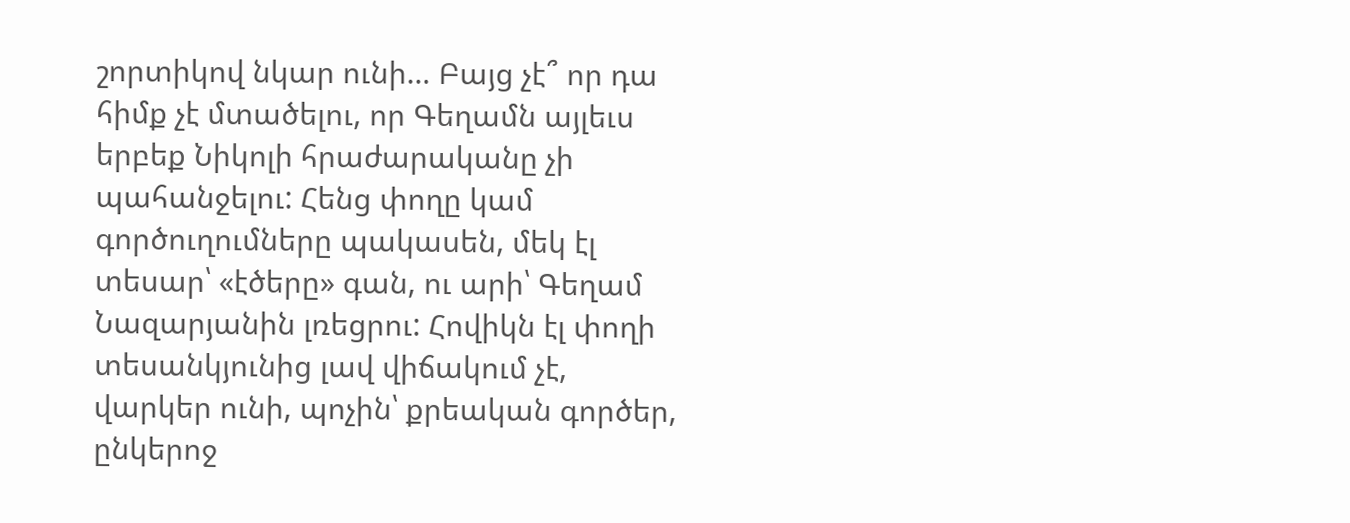շորտիկով նկար ունի… Բայց չէ՞ որ դա հիմք չէ մտածելու, որ Գեղամն այլեւս երբեք Նիկոլի հրաժարականը չի պահանջելու: Հենց փողը կամ գործուղումները պակասեն, մեկ էլ տեսար՝ «էծերը» գան, ու արի՝ Գեղամ Նազարյանին լռեցրու: Հովիկն էլ փողի տեսանկյունից լավ վիճակում չէ, վարկեր ունի, պոչին՝ քրեական գործեր, ընկերոջ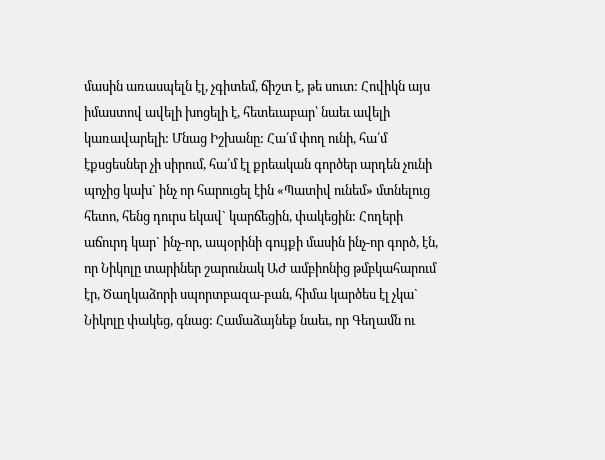մասին առասպելն էլ, չգիտեմ, ճիշտ է, թե սուտ: Հովիկն այս իմաստով ավելի խոցելի է, հետեւաբար՝ նաեւ ավելի կառավարելի: Մնաց Իշխանը: Հա՛մ փող ունի, հա՛մ էքսցեսներ չի սիրում, հա՛մ էլ քրեական գործեր արդեն չունի պոչից կախ` ինչ որ հարուցել էին «Պատիվ ունեմ» մտնելուց հետո, հենց դուրս եկավ` կարճեցին, փակեցին: Հողերի աճուրդ կար` ինչ-որ, ապօրինի գույքի մասին ինչ-որ գործ, էն, որ Նիկոլը տարիներ շարունակ ԱԺ ամբիոնից թմբկահարում էր, Ծաղկաձորի սպորտբազա-բան, հիմա կարծես էլ չկա` Նիկոլը փակեց, գնաց: Համաձայնեք նաեւ, որ Գեղամն ու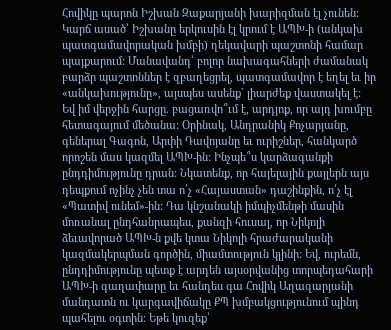Հովիկը պարոն Իշխան Զաքարյանի խարիզման էլ չունեն: Կարճ ասած՝ Իշխանը երկուսին էլ կրում է ԱՊԽ-ի (անկախ պատգամավորական խմբի) ղեկավարի պաշտոնի համար պայքարում: Մանավանդ՝ բոլոր նախագահների ժամանակ բարձր պաշտոններ է զբաղեցրել, պատգամավոր է եղել եւ իր «անկախությունը», այսպես ասենք` լիարժեք վաստակել է:
Եվ իմ վերջին հարցը. բացառվո՞ւմ է, արդյոք, որ այդ խումբը հետագայում մեծանա: Օրինակ, Անդրանիկ Քոչարյանը, գեներալ Գագոն, Արփի Դավոյանը եւ ուրիշներ, հանկարծ որոշեն մաս կազմել ԱՊԽ-ին: Ինչպե՞ս կարձագանքի ընդդիմությունը դրան: Նկատենք, որ հայելային քայլերն այս դեպքում ոչինչ չեն տա ո՛չ «Հայաստան» դաշինքին, ո՛չ էլ «Պատիվ ունեմ»-ին: Դա կնշանակի իմպիչմենթի մասին մոռանալ ընդհանրապես, քանզի հուսալ, որ Նիկոլի ձեւավորած ԱՊԽ-ն քվե կտա Նիկոլի հրաժարականի կազմակերպման գործին, միամտություն կլինի: Եվ, ուրեմն, ընդդիմությունը պետք է արդեն այսօրվանից տորպեդահարի ԱՊԽ-ի գաղափարը եւ հանդես գա Հովիկ Աղազարյանի մանդատն ու կարգավիճակը ՔՊ խմբակցությունում պինդ պահելու օգտին: Եթե կուզեք՝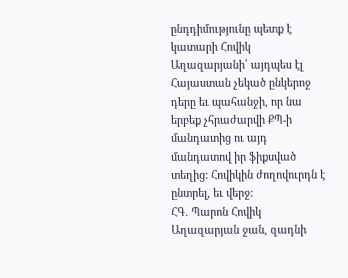ընդդիմությունը պետք է կատարի Հովիկ Աղազարյանի՝ այդպես էլ Հայաստան չեկած ընկերոջ դերը եւ պահանջի, որ նա երբեք չհրաժարվի ՔՊ-ի մանդատից ու այդ մանդատով իր ֆիքսված տեղից: Հովիկին ժողովուրդն է ընտրել, եւ վերջ:
ՀԳ. Պարոն Հովիկ Աղազարյան ջան, զադնի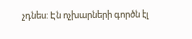չդնես: Էն ոչխարների գործն էլ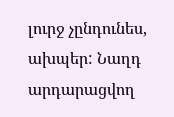լուրջ չընդունես, ախպեր: Նաղդ արդարացվող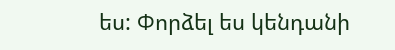ես: Փորձել ես կենդանի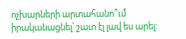ոչխարների արտահանո՞ւմ իրականացնել՝ շատ էլ լավ ես արել: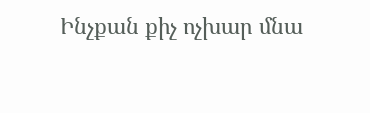Ինչքան քիչ ոչխար մնա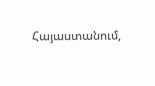Հայաստանում,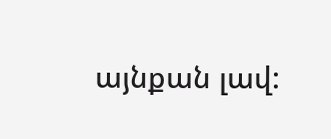այնքան լավ: